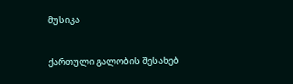მუსიკა

ქართული გალობის შესახებ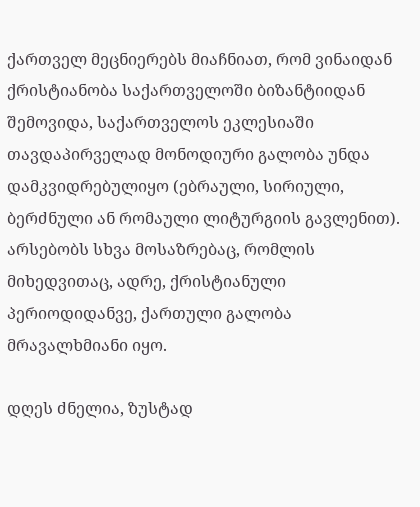ქართველ მეცნიერებს მიაჩნიათ, რომ ვინაიდან ქრისტიანობა საქართველოში ბიზანტიიდან შემოვიდა, საქართველოს ეკლესიაში თავდაპირველად მონოდიური გალობა უნდა დამკვიდრებულიყო (ებრაული, სირიული, ბერძნული ან რომაული ლიტურგიის გავლენით). არსებობს სხვა მოსაზრებაც, რომლის მიხედვითაც, ადრე, ქრისტიანული პერიოდიდანვე, ქართული გალობა მრავალხმიანი იყო.

დღეს ძნელია, ზუსტად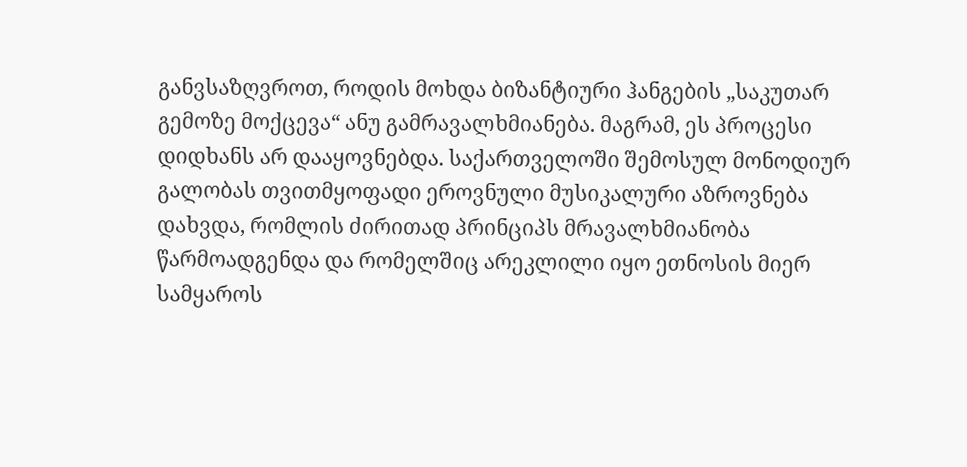განვსაზღვროთ, როდის მოხდა ბიზანტიური ჰანგების „საკუთარ გემოზე მოქცევა“ ანუ გამრავალხმიანება. მაგრამ, ეს პროცესი დიდხანს არ დააყოვნებდა. საქართველოში შემოსულ მონოდიურ გალობას თვითმყოფადი ეროვნული მუსიკალური აზროვნება დახვდა, რომლის ძირითად პრინციპს მრავალხმიანობა წარმოადგენდა და რომელშიც არეკლილი იყო ეთნოსის მიერ სამყაროს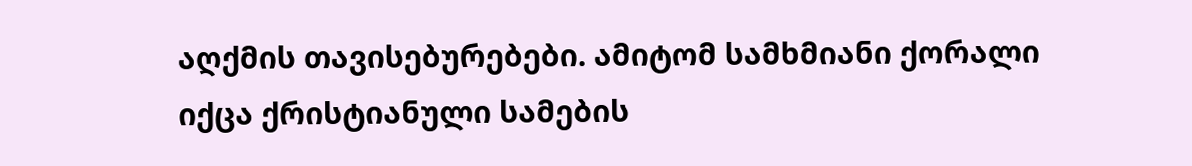აღქმის თავისებურებები. ამიტომ სამხმიანი ქორალი იქცა ქრისტიანული სამების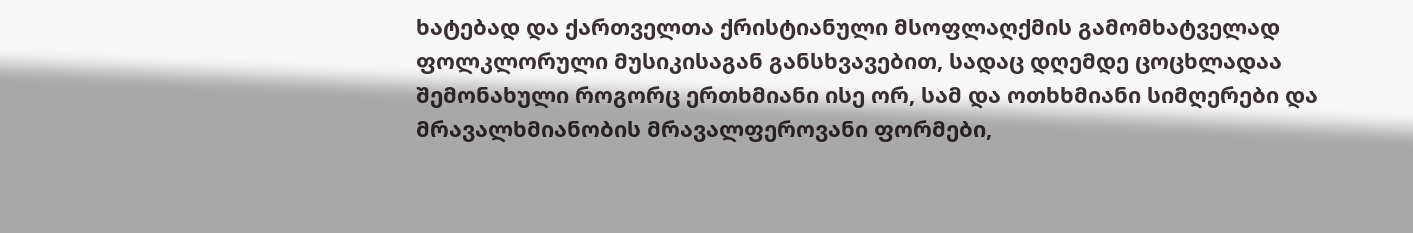ხატებად და ქართველთა ქრისტიანული მსოფლაღქმის გამომხატველად ფოლკლორული მუსიკისაგან განსხვავებით, სადაც დღემდე ცოცხლადაა შემონახული როგორც ერთხმიანი ისე ორ, სამ და ოთხხმიანი სიმღერები და მრავალხმიანობის მრავალფეროვანი ფორმები,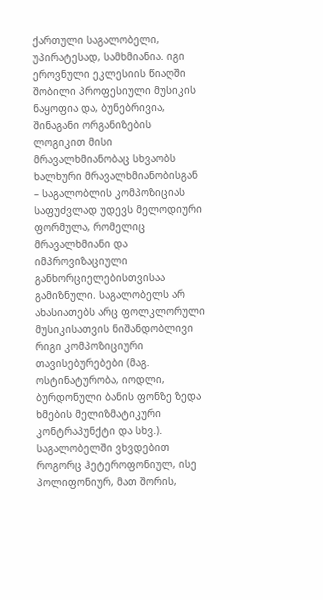ქართული საგალობელი, უპირატესად, სამხმიანია. იგი ეროვნული ეკლესიის წიაღში შობილი პროფესიული მუსიკის ნაყოფია და, ბუნებრივია, შინაგანი ორგანიზების ლოგიკით მისი მრავალხმიანობაც სხვაობს ხალხური მრავალხმიანობისგან – საგალობლის კომპოზიციას საფუძვლად უდევს მელოდიური ფორმულა, რომელიც მრავალხმიანი და იმპროვიზაციული განხორციელებისთვისაა გამიზნული. საგალობელს არ ახასიათებს არც ფოლკლორული მუსიკისათვის ნიშანდობლივი რიგი კომპოზიციური თავისებურებები (მაგ. ოსტინატურობა, იოდლი, ბურდონული ბანის ფონზე ზედა ხმების მელიზმატიკური კონტრაპუნქტი და სხვ.). საგალობელში ვხვდებით როგორც ჰეტეროფონიულ, ისე პოლიფონიურ, მათ შორის,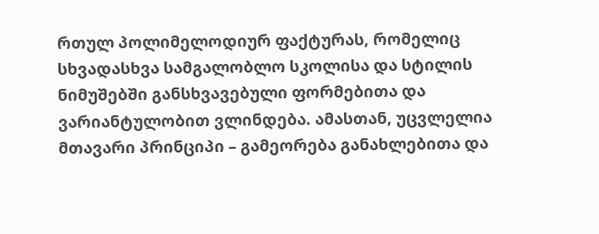რთულ პოლიმელოდიურ ფაქტურას, რომელიც სხვადასხვა სამგალობლო სკოლისა და სტილის ნიმუშებში განსხვავებული ფორმებითა და ვარიანტულობით ვლინდება. ამასთან, უცვლელია მთავარი პრინციპი – გამეორება განახლებითა და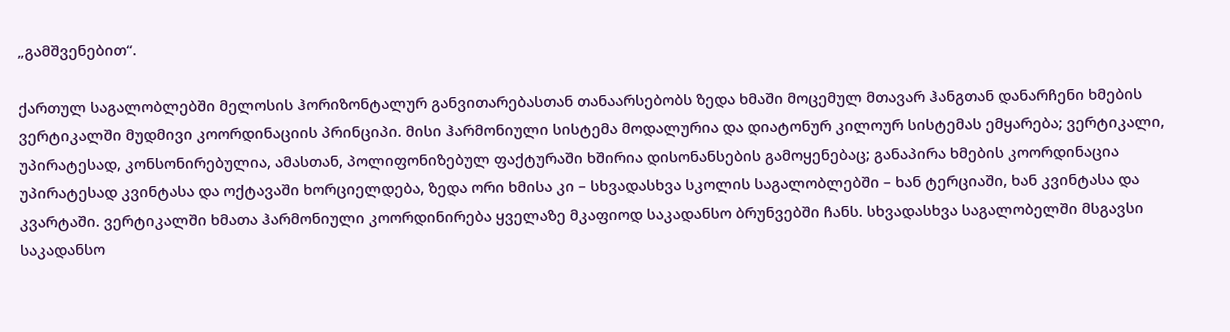„გამშვენებით“.

ქართულ საგალობლებში მელოსის ჰორიზონტალურ განვითარებასთან თანაარსებობს ზედა ხმაში მოცემულ მთავარ ჰანგთან დანარჩენი ხმების ვერტიკალში მუდმივი კოორდინაციის პრინციპი. მისი ჰარმონიული სისტემა მოდალურია და დიატონურ კილოურ სისტემას ემყარება; ვერტიკალი, უპირატესად, კონსონირებულია, ამასთან, პოლიფონიზებულ ფაქტურაში ხშირია დისონანსების გამოყენებაც; განაპირა ხმების კოორდინაცია უპირატესად კვინტასა და ოქტავაში ხორციელდება, ზედა ორი ხმისა კი – სხვადასხვა სკოლის საგალობლებში – ხან ტერციაში, ხან კვინტასა და კვარტაში. ვერტიკალში ხმათა ჰარმონიული კოორდინირება ყველაზე მკაფიოდ საკადანსო ბრუნვებში ჩანს. სხვადასხვა საგალობელში მსგავსი საკადანსო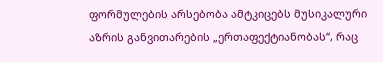ფორმულების არსებობა ამტკიცებს მუსიკალური აზრის განვითარების „ერთაფექტიანობას“, რაც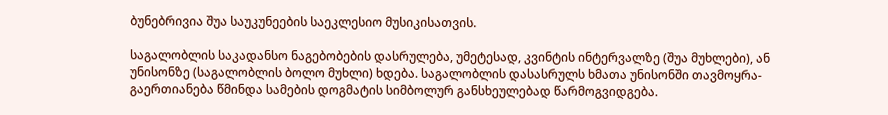ბუნებრივია შუა საუკუნეების საეკლესიო მუსიკისათვის.

საგალობლის საკადანსო ნაგებობების დასრულება, უმეტესად, კვინტის ინტერვალზე (შუა მუხლები), ან უნისონზე (საგალობლის ბოლო მუხლი) ხდება. საგალობლის დასასრულს ხმათა უნისონში თავმოყრა-გაერთიანება წმინდა სამების დოგმატის სიმბოლურ განსხეულებად წარმოგვიდგება.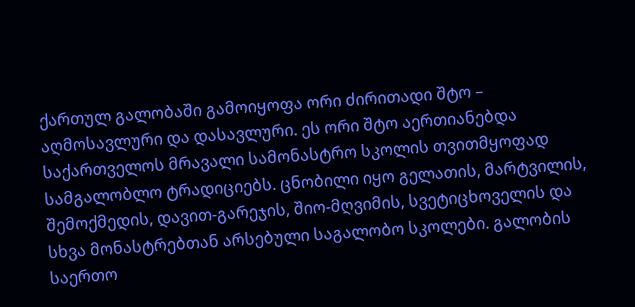ქართულ გალობაში გამოიყოფა ორი ძირითადი შტო – აღმოსავლური და დასავლური. ეს ორი შტო აერთიანებდა საქართველოს მრავალი სამონასტრო სკოლის თვითმყოფად სამგალობლო ტრადიციებს. ცნობილი იყო გელათის, მარტვილის, შემოქმედის, დავით-გარეჯის, შიო-მღვიმის, სვეტიცხოველის და სხვა მონასტრებთან არსებული საგალობო სკოლები. გალობის საერთო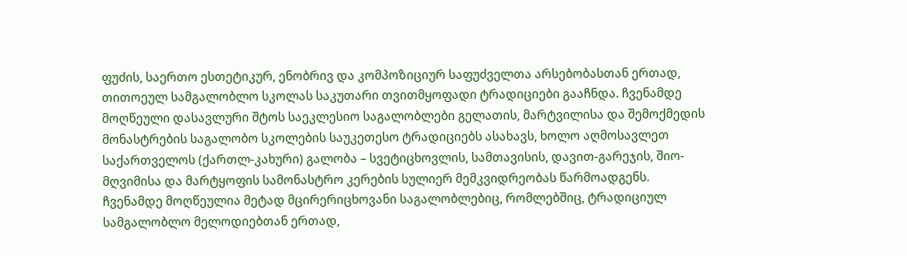ფუძის, საერთო ესთეტიკურ, ენობრივ და კომპოზიციურ საფუძველთა არსებობასთან ერთად, თითოეულ სამგალობლო სკოლას საკუთარი თვითმყოფადი ტრადიციები გააჩნდა. ჩვენამდე მოღწეული დასავლური შტოს საეკლესიო საგალობლები გელათის, მარტვილისა და შემოქმედის მონასტრების საგალობო სკოლების საუკეთესო ტრადიციებს ასახავს, ხოლო აღმოსავლეთ საქართველოს (ქართლ-კახური) გალობა – სვეტიცხოვლის, სამთავისის, დავით-გარეჯის, შიო-მღვიმისა და მარტყოფის სამონასტრო კერების სულიერ მემკვიდრეობას წარმოადგენს. ჩვენამდე მოღწეულია მეტად მცირერიცხოვანი საგალობლებიც, რომლებშიც, ტრადიციულ სამგალობლო მელოდიებთან ერთად,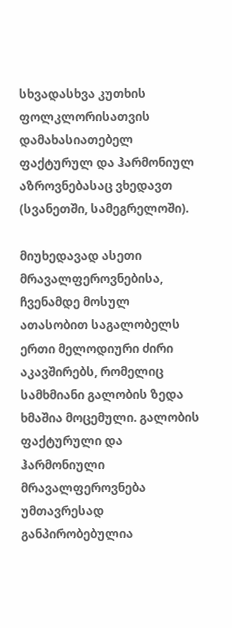სხვადასხვა კუთხის ფოლკლორისათვის დამახასიათებელ ფაქტურულ და ჰარმონიულ აზროვნებასაც ვხედავთ (სვანეთში, სამეგრელოში).

მიუხედავად ასეთი მრავალფეროვნებისა, ჩვენამდე მოსულ ათასობით საგალობელს ერთი მელოდიური ძირი აკავშირებს, რომელიც სამხმიანი გალობის ზედა ხმაშია მოცემული. გალობის ფაქტურული და ჰარმონიული მრავალფეროვნება უმთავრესად განპირობებულია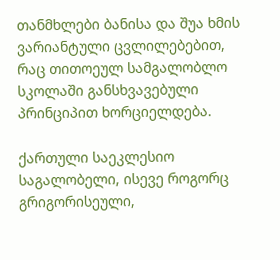თანმხლები ბანისა და შუა ხმის ვარიანტული ცვლილებებით, რაც თითოეულ სამგალობლო სკოლაში განსხვავებული პრინციპით ხორციელდება.

ქართული საეკლესიო საგალობელი, ისევე როგორც გრიგორისეული,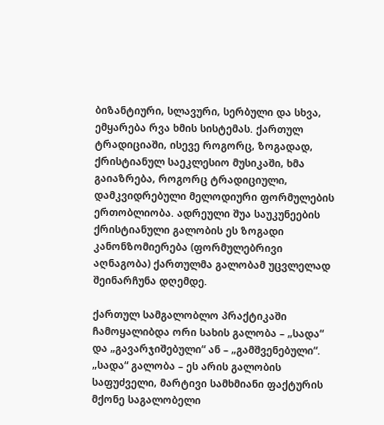ბიზანტიური, სლავური, სერბული და სხვა, ემყარება რვა ხმის სისტემას. ქართულ ტრადიციაში, ისევე როგორც, ზოგადად, ქრისტიანულ საეკლესიო მუსიკაში, ხმა გაიაზრება, როგორც ტრადიციული, დამკვიდრებული მელოდიური ფორმულების ერთობლიობა. ადრეული შუა საუკუნეების ქრისტიანული გალობის ეს ზოგადი კანონზომიერება (ფორმულებრივი აღნაგობა) ქართულმა გალობამ უცვლელად შეინარჩუნა დღემდე.

ქართულ სამგალობლო პრაქტიკაში ჩამოყალიბდა ორი სახის გალობა – „სადა“ და „გავარჯიშებული“ ან – „გამშვენებული“. „სადა“ გალობა – ეს არის გალობის საფუძველი, მარტივი სამხმიანი ფაქტურის მქონე საგალობელი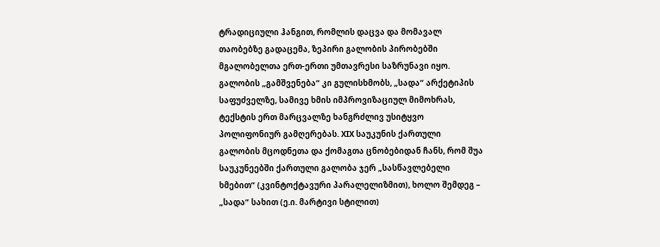ტრადიციული ჰანგით, რომლის დაცვა და მომავალ თაობებზე გადაცემა, ზეპირი გალობის პირობებში მგალობელთა ერთ-ერთი უმთავრესი საზრუნავი იყო. გალობის „გამშვენება“ კი გულისხმობს, „სადა“ არქეტიპის საფუძველზე, სამივე ხმის იმპროვიზაციულ მიმოხრას, ტექსტის ერთ მარცვალზე ხანგრძლივ უსიტყვო პოლიფონიურ გამღერებას. XIX საუკუნის ქართული გალობის მცოდნეთა და ქომაგთა ცნობებიდან ჩანს, რომ შუა საუკუნეებში ქართული გალობა ჯერ „სასწავლებელი ხმებით“ (კვინტოქტავური პარალელიზმით), ხოლო შემდეგ – „სადა“ სახით (ე.ი. მარტივი სტილით)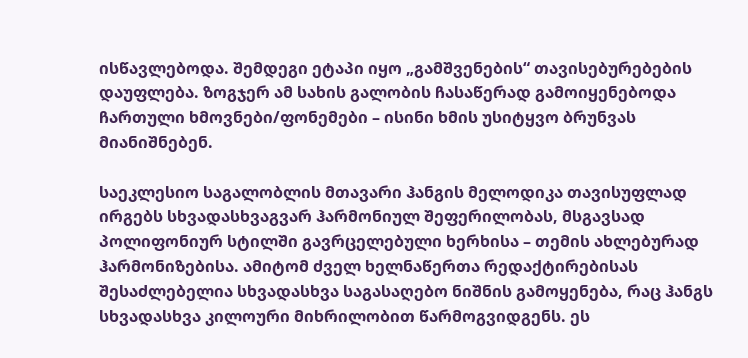ისწავლებოდა. შემდეგი ეტაპი იყო „გამშვენების“ თავისებურებების დაუფლება. ზოგჯერ ამ სახის გალობის ჩასაწერად გამოიყენებოდა ჩართული ხმოვნები/ფონემები – ისინი ხმის უსიტყვო ბრუნვას მიანიშნებენ.

საეკლესიო საგალობლის მთავარი ჰანგის მელოდიკა თავისუფლად ირგებს სხვადასხვაგვარ ჰარმონიულ შეფერილობას, მსგავსად პოლიფონიურ სტილში გავრცელებული ხერხისა – თემის ახლებურად ჰარმონიზებისა. ამიტომ ძველ ხელნაწერთა რედაქტირებისას შესაძლებელია სხვადასხვა საგასაღებო ნიშნის გამოყენება, რაც ჰანგს სხვადასხვა კილოური მიხრილობით წარმოგვიდგენს. ეს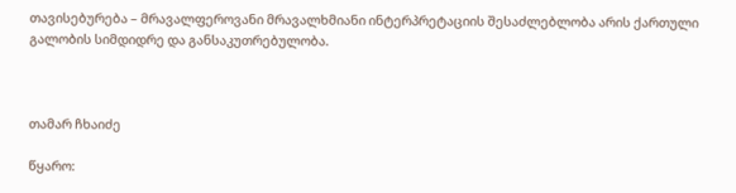თავისებურება – მრავალფეროვანი მრავალხმიანი ინტერპრეტაციის შესაძლებლობა არის ქართული გალობის სიმდიდრე და განსაკუთრებულობა.



თამარ ჩხაიძე

წყარო: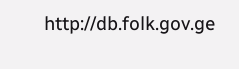http://db.folk.gov.ge